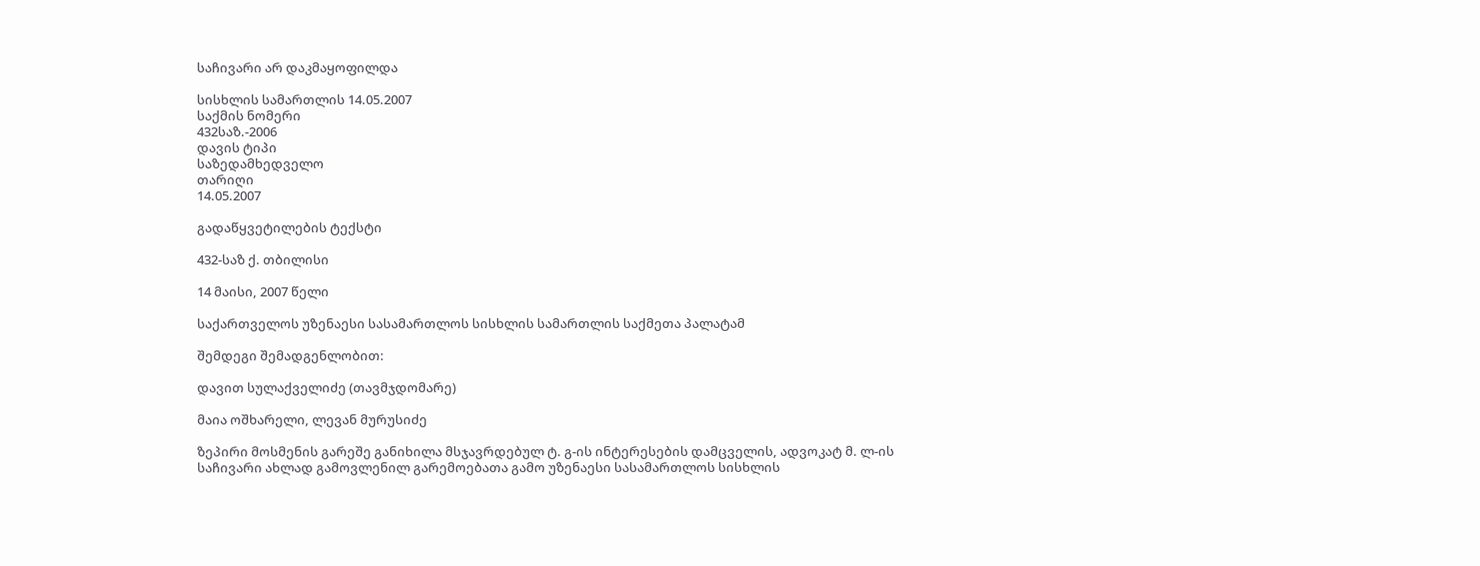საჩივარი არ დაკმაყოფილდა

სისხლის სამართლის 14.05.2007
საქმის ნომერი
432საზ.-2006
დავის ტიპი
საზედამხედველო
თარიღი
14.05.2007

გადაწყვეტილების ტექსტი

432-საზ ქ. თბილისი

14 მაისი, 2007 წელი

საქართველოს უზენაესი სასამართლოს სისხლის სამართლის საქმეთა პალატამ

შემდეგი შემადგენლობით:

დავით სულაქველიძე (თავმჯდომარე)

მაია ოშხარელი, ლევან მურუსიძე

ზეპირი მოსმენის გარეშე განიხილა მსჯავრდებულ ტ. გ-ის ინტერესების დამცველის, ადვოკატ მ. ლ-ის საჩივარი ახლად გამოვლენილ გარემოებათა გამო უზენაესი სასამართლოს სისხლის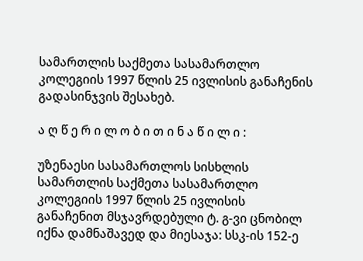სამართლის საქმეთა სასამართლო კოლეგიის 1997 წლის 25 ივლისის განაჩენის გადასინჯვის შესახებ.

ა ღ წ ე რ ი ლ ო ბ ი თ ი ნ ა წ ი ლ ი :

უზენაესი სასამართლოს სისხლის სამართლის საქმეთა სასამართლო კოლეგიის 1997 წლის 25 ივლისის განაჩენით მსჯავრდებული ტ. გ-ვი ცნობილ იქნა დამნაშავედ და მიესაჯა: სსკ-ის 152-ე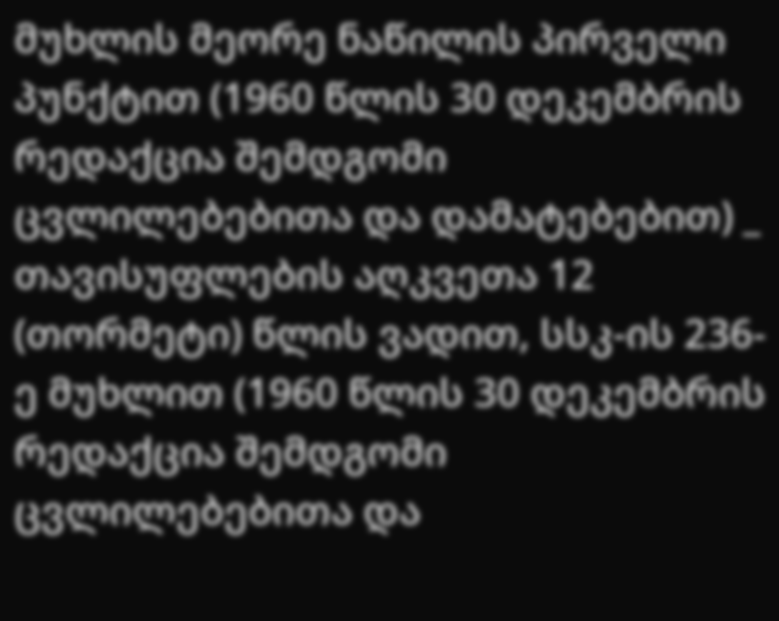მუხლის მეორე ნაწილის პირველი პუნქტით (1960 წლის 30 დეკემბრის რედაქცია შემდგომი ცვლილებებითა და დამატებებით) _ თავისუფლების აღკვეთა 12 (თორმეტი) წლის ვადით, სსკ-ის 236-ე მუხლით (1960 წლის 30 დეკემბრის რედაქცია შემდგომი ცვლილებებითა და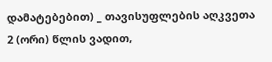დამატებებით) _ თავისუფლების აღკვეთა 2 (ორი) წლის ვადით,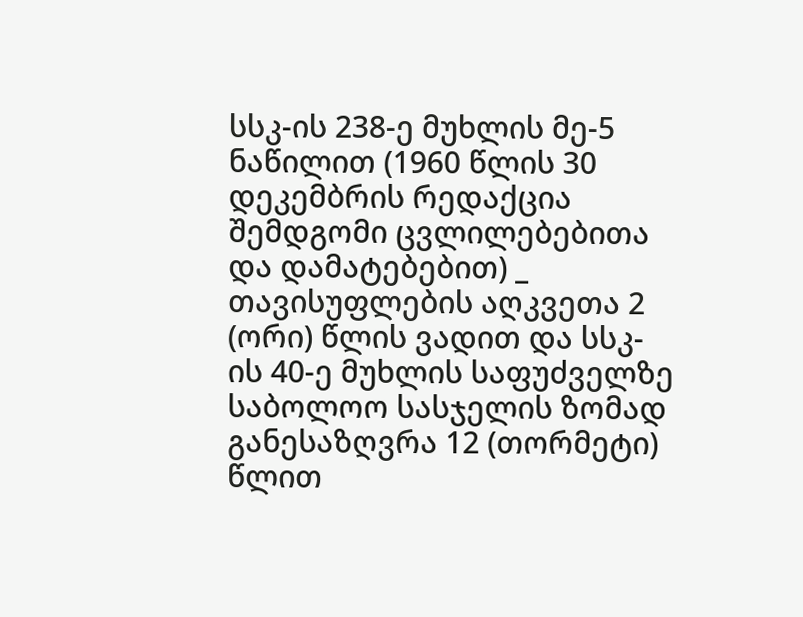სსკ-ის 238-ე მუხლის მე-5 ნაწილით (1960 წლის 30 დეკემბრის რედაქცია შემდგომი ცვლილებებითა და დამატებებით) _ თავისუფლების აღკვეთა 2 (ორი) წლის ვადით და სსკ-ის 40-ე მუხლის საფუძველზე საბოლოო სასჯელის ზომად განესაზღვრა 12 (თორმეტი) წლით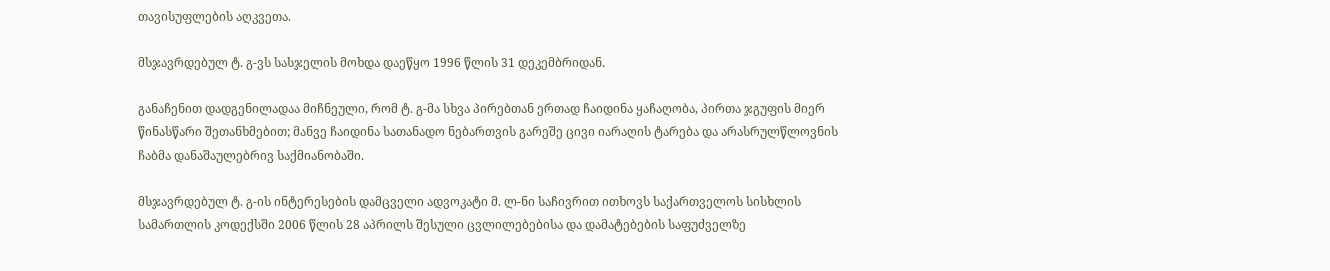თავისუფლების აღკვეთა.

მსჯავრდებულ ტ. გ-ვს სასჯელის მოხდა დაეწყო 1996 წლის 31 დეკემბრიდან.

განაჩენით დადგენილადაა მიჩნეული, რომ ტ. გ-მა სხვა პირებთან ერთად ჩაიდინა ყაჩაღობა, პირთა ჯგუფის მიერ წინასწარი შეთანხმებით; მანვე ჩაიდინა სათანადო ნებართვის გარეშე ცივი იარაღის ტარება და არასრულწლოვნის ჩაბმა დანაშაულებრივ საქმიანობაში.

მსჯავრდებულ ტ. გ-ის ინტერესების დამცველი ადვოკატი მ. ლ-ნი საჩივრით ითხოვს საქართველოს სისხლის სამართლის კოდექსში 2006 წლის 28 აპრილს შესული ცვლილებებისა და დამატებების საფუძველზე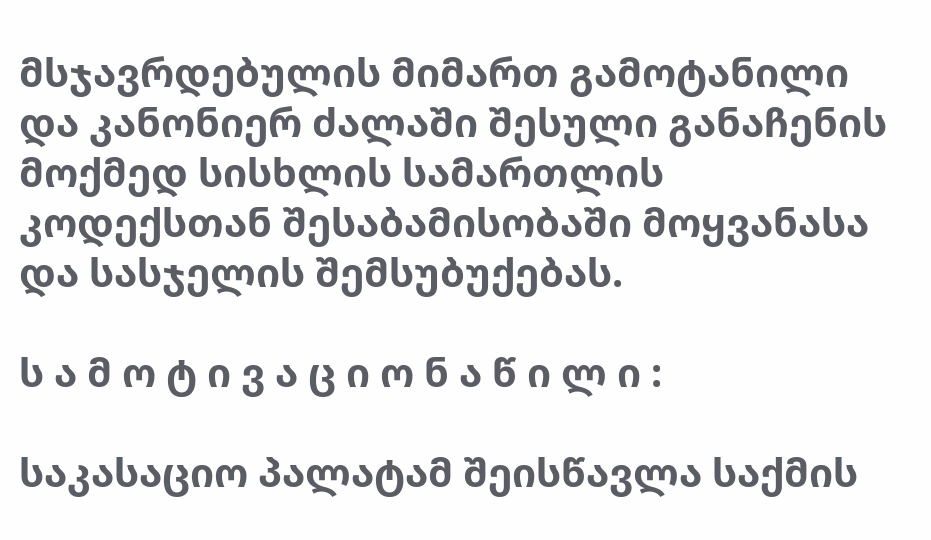მსჯავრდებულის მიმართ გამოტანილი და კანონიერ ძალაში შესული განაჩენის მოქმედ სისხლის სამართლის კოდექსთან შესაბამისობაში მოყვანასა და სასჯელის შემსუბუქებას.

ს ა მ ო ტ ი ვ ა ც ი ო ნ ა წ ი ლ ი :

საკასაციო პალატამ შეისწავლა საქმის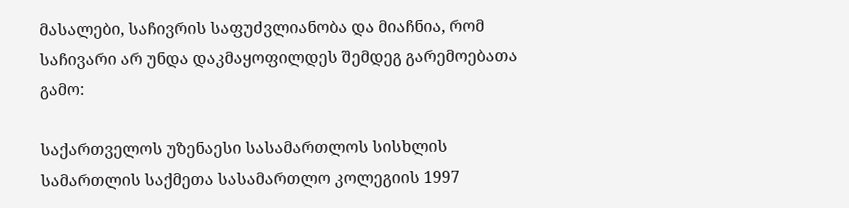მასალები, საჩივრის საფუძვლიანობა და მიაჩნია, რომ საჩივარი არ უნდა დაკმაყოფილდეს შემდეგ გარემოებათა გამო:

საქართველოს უზენაესი სასამართლოს სისხლის სამართლის საქმეთა სასამართლო კოლეგიის 1997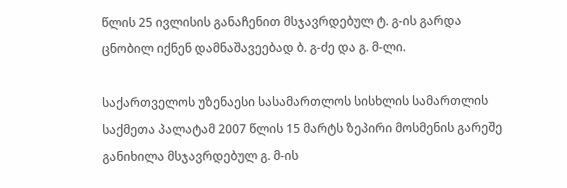წლის 25 ივლისის განაჩენით მსჯავრდებულ ტ. გ-ის გარდა ცნობილ იქნენ დამნაშავეებად ბ. გ-ძე და გ. მ-ლი.

საქართველოს უზენაესი სასამართლოს სისხლის სამართლის საქმეთა პალატამ 2007 წლის 15 მარტს ზეპირი მოსმენის გარეშე განიხილა მსჯავრდებულ გ. მ-ის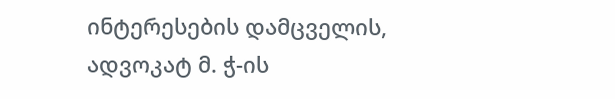ინტერესების დამცველის, ადვოკატ მ. ჭ-ის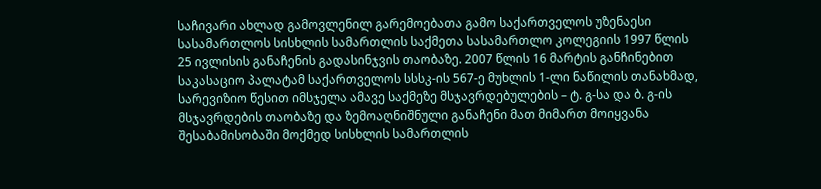საჩივარი ახლად გამოვლენილ გარემოებათა გამო საქართველოს უზენაესი სასამართლოს სისხლის სამართლის საქმეთა სასამართლო კოლეგიის 1997 წლის 25 ივლისის განაჩენის გადასინჯვის თაობაზე. 2007 წლის 16 მარტის განჩინებით საკასაციო პალატამ საქართველოს სსსკ-ის 567-ე მუხლის 1-ლი ნაწილის თანახმად, სარევიზიო წესით იმსჯელა ამავე საქმეზე მსჯავრდებულების – ტ. გ-სა და ბ. გ-ის მსჯავრდების თაობაზე და ზემოაღნიშნული განაჩენი მათ მიმართ მოიყვანა შესაბამისობაში მოქმედ სისხლის სამართლის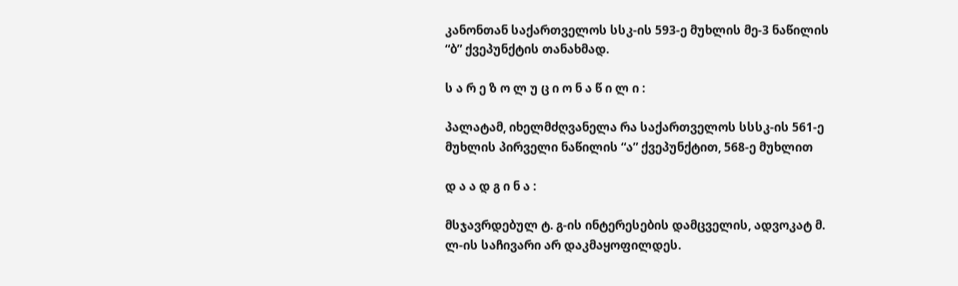კანონთან საქართველოს სსკ-ის 593-ე მუხლის მე-3 ნაწილის “ბ” ქვეპუნქტის თანახმად.

ს ა რ ე ზ ო ლ უ ც ი ო ნ ა წ ი ლ ი :

პალატამ, იხელმძღვანელა რა საქართველოს სსსკ-ის 561-ე მუხლის პირველი ნაწილის “ა” ქვეპუნქტით, 568-ე მუხლით

დ ა ა დ გ ი ნ ა :

მსჯავრდებულ ტ. გ-ის ინტერესების დამცველის, ადვოკატ მ. ლ-ის საჩივარი არ დაკმაყოფილდეს.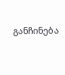განჩინება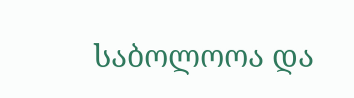საბოლოოა და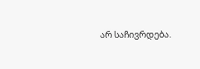არ საჩივრდება.